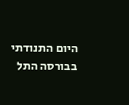היום התנודתי בבורסה התל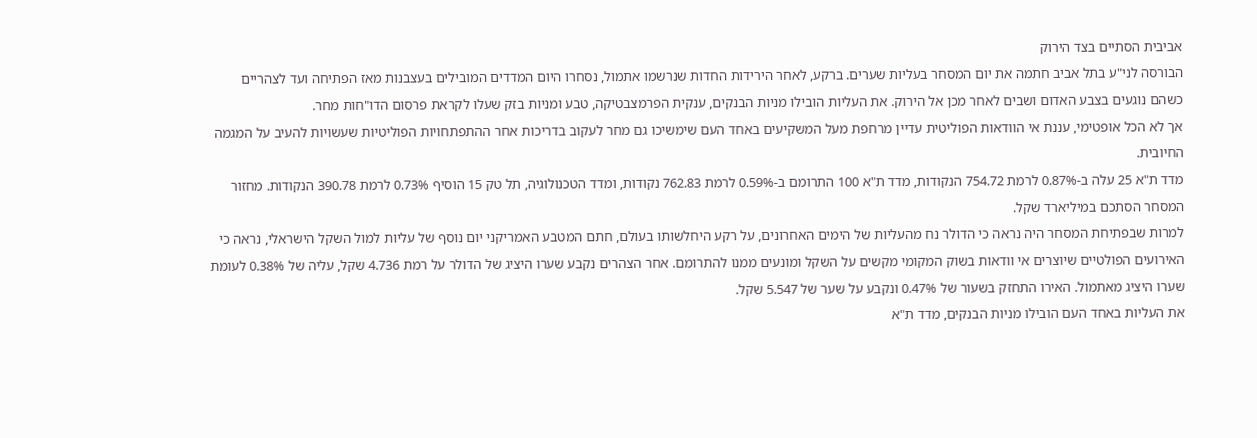אביבית הסתיים בצד הירוק
הבורסה לני"ע בתל אביב חתמה את יום המסחר בעליות שערים. ברקע, לאחר הירידות החדות שנרשמו אתמול, נסחרו היום המדדים המובילים בעצבנות מאז הפתיחה ועד לצהריים כשהם נוגעים בצבע האדום ושבים לאחר מכן אל הירוק. את העליות הובילו מניות הבנקים, ענקית הפרמצבטיקה, טבע ומניות בזק שעלו לקראת פרסום הדו"חות מחר.
אך לא הכל אופטימי, עננת אי הוודאות הפוליטית עדיין מרחפת מעל המשקיעים באחד העם שימשיכו גם מחר לעקוב בדריכות אחר ההתפתחויות הפוליטיות שעשויות להעיב על המגמה החיובית.
מדד ת"א 25 עלה ב-0.87% לרמת 754.72 הנקודות, מדד ת"א 100 התרומם ב-0.59% לרמת 762.83 נקודות, ומדד הטכנולוגיה, תל טק 15 הוסיף 0.73% לרמת 390.78 הנקודות. מחזור המסחר הסתכם במיליארד שקל.
למרות שבפתיחת המסחר היה נראה כי הדולר נח מהעליות של הימים האחרונים, על רקע היחלשותו בעולם, חתם המטבע האמריקני יום נוסף של עליות למול השקל הישראלי, נראה כי האירועים הפולטיים שיוצרים אי וודאות בשוק המקומי מקשים על השקל ומונעים ממנו להתרומם. אחר הצהרים נקבע שערו היציג של הדולר על רמת 4.736 שקל, עליה של 0.38% לעומת שערו היציג מאתמול. האירו התחזק בשעור של 0.47% ונקבע על שער של 5.547 שקל.
את העליות באחד העם הובילו מניות הבנקים, מדד ת"א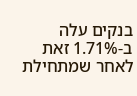בנקים עלה ב-1.71% זאת לאחר שמתחילת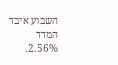השבוע איבד המדד 2.56%.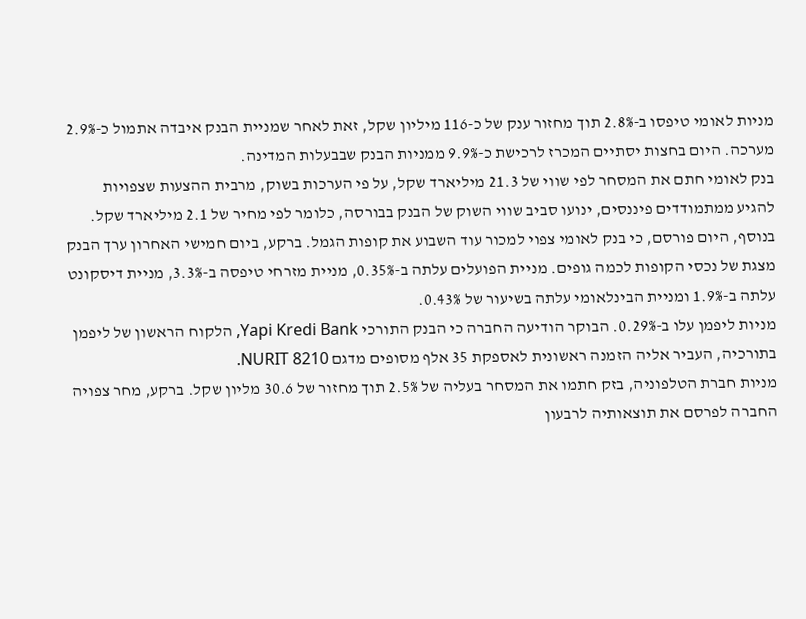מניות לאומי טיפסו ב-2.8% תוך מחזור ענק של כ-116 מיליון שקל, זאת לאחר שמניית הבנק איבדה אתמול כ-2.9% מערכה. היום בחצות יסתיים המכרז לרכישת כ-9.9% ממניות הבנק שבבעלות המדינה.
בנק לאומי חתם את המסחר לפי שווי של 21.3 מיליארד שקל, על פי הערכות בשוק, מרבית ההצעות שצפויות להגיע ממתמודדים פיננסים, ינועו סביב שווי השוק של הבנק בבורסה, כלומר לפי מחיר של 2.1 מיליארד שקל.
בנוסף, היום פורסם, כי בנק לאומי צפוי למכור עוד השבוע את קופות הגמל. ברקע, ביום חמישי האחרון ערך הבנק מצגת של נכסי הקופות לכמה גופים. מניית הפועלים עלתה ב-0.35%, מניית מזרחי טיפסה ב-3.3%, מניית דיסקונט עלתה ב-1.9% ומניית הבינלאומי עלתה בשיעור של 0.43%.
מניות ליפמן עלו ב-0.29%. הבוקר הודיעה החברה כי הבנק התורכי Yapi Kredi Bank, הלקוח הראשון של ליפמן בתורכיה, העביר אליה הזמנה ראשונית לאספקת 35 אלף מסופים מדגם NURIT 8210.
מניות חברת הטלפוניה, בזק חתמו את המסחר בעליה של 2.5% תוך מחזור של 30.6 מליון שקל. ברקע, מחר צפויה החברה לפרסם את תוצאותיה לרבעון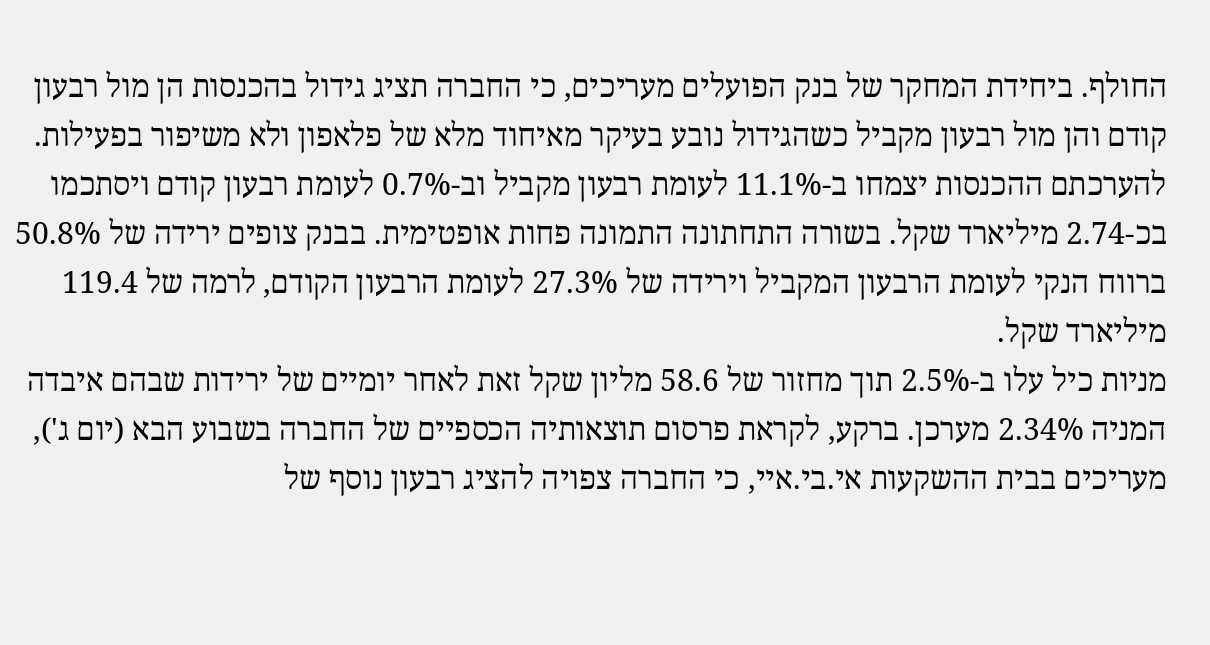החולף. ביחידת המחקר של בנק הפועלים מעריכים, כי החברה תציג גידול בהכנסות הן מול רבעון קודם והן מול רבעון מקביל כשהגידול נובע בעיקר מאיחוד מלא של פלאפון ולא משיפור בפעילות.
להערכתם ההכנסות יצמחו ב-11.1% לעומת רבעון מקביל וב-0.7% לעומת רבעון קודם ויסתכמו בכ-2.74 מיליארד שקל. בשורה התחתונה התמונה פחות אופטימית. בבנק צופים ירידה של 50.8% ברווח הנקי לעומת הרבעון המקביל וירידה של 27.3% לעומת הרבעון הקודם, לרמה של 119.4 מיליארד שקל.
מניות כיל עלו ב-2.5% תוך מחזור של 58.6 מליון שקל זאת לאחר יומיים של ירידות שבהם איבדה המניה 2.34% מערכן. ברקע, לקראת פרסום תוצאותיה הכספיים של החברה בשבוע הבא (יום ג'), מעריכים בבית ההשקעות אי.בי.איי, כי החברה צפויה להציג רבעון נוסף של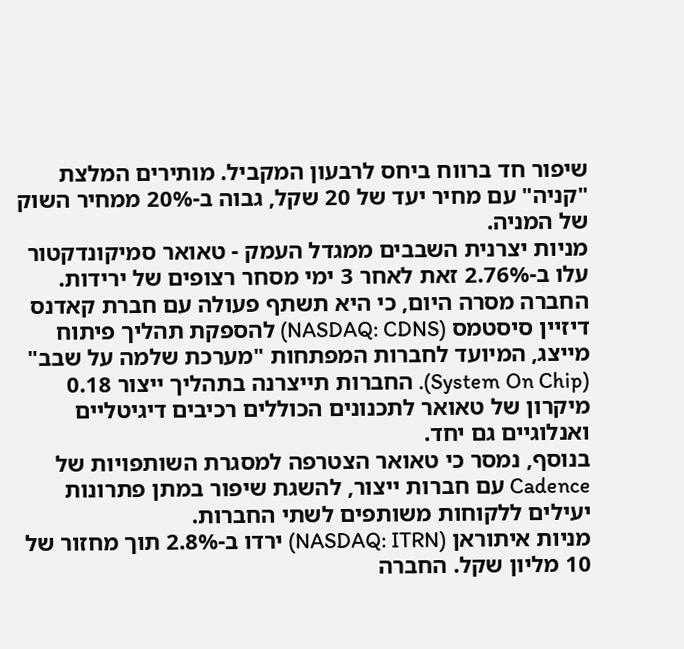שיפור חד ברווח ביחס לרבעון המקביל. מותירים המלצת "קניה" עם מחיר יעד של 20 שקל, גבוה ב-20% ממחיר השוק של המניה.
מניות יצרנית השבבים ממגדל העמק - טאואר סמיקונדקטור עלו ב-2.76% זאת לאחר 3 ימי מסחר רצופים של ירידות. החברה מסרה היום, כי היא תשתף פעולה עם חברת קאדנס דיזיין סיסטמס (NASDAQ: CDNS) להספקת תהליך פיתוח מייצג, המיועד לחברות המפתחות "מערכת שלמה על שבב" (System On Chip). החברות תייצרנה בתהליך ייצור 0.18 מיקרון של טאואר לתכנונים הכוללים רכיבים דיגיטליים ואנלוגיים גם יחד.
בנוסף, נמסר כי טאואר הצטרפה למסגרת השותפויות של Cadence עם חברות ייצור, להשגת שיפור במתן פתרונות יעילים ללקוחות משותפים לשתי החברות.
מניות איתוראן (NASDAQ: ITRN) ירדו ב-2.8% תוך מחזור של 10 מליון שקל. החברה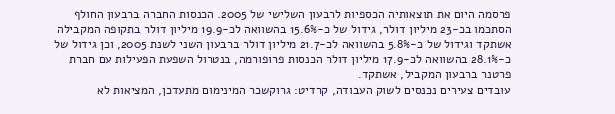פרסמה היום את תוצאותיה הכספיות לרבעון השלישי של 2005. הכנסות החברה ברבעון החולף הסתכמו בכ-23 מיליון דולר, גידול של כ-15.6% בהשוואה לכ-19.9 מיליון דולר בתקופה המקבילה אשתקד וגידול של כ-5.8% בהשוואה לכ-21.7 מיליון דולר ברבעון השני לשנת 2005, וכן גידול של כ-28.1% בהשוואה לכ-17.9 מיליון דולר הכנסות פרופורמה, בנטרול השפעת הפעילות עם חברת פרטנר ברבעון המקביל, אשתקד.
עובדים צעירים נכנסים לשוק העבודה, קרדיט: גרוקשכר המינימום מתעדכן, המציאות לא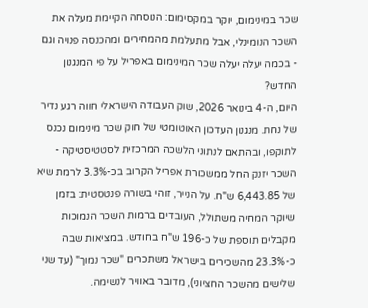שכר במינימום, יוקר במקסימום: הנוסחה הקיימת מעלה את השכר הנומינלי, אבל מתעלמת מהמחירים ומהכנסה פנויה וגם - בכמה יעלה יעלה שכר המינימום באפריל על פי המנגנון החדש?
היום, ה-4 בינואר 2026, שוק העבודה הישראלי חווה רגע נדיר של נחת. מנגנון העדכון האוטומטי של חוק שכר מינימום נכנס לתוקפו, ובהתאם לנתוני הלשכה המרכזית לסטטיסטיקה - השכר יזנק החל ממשכורת אפריל הקרוב בכ-3.3% לרמת שיא של 6,443.85 ש"ח. על הנייר, זוהי בשורה פנטסטית: בזמן שיוקר המחיה משתולל, העובדים ברמות השכר הנמוכות מקבלים תוספת של כ-196 ש"ח בחודש. במציאות שבה כ-23.3% מהשכירים בישראל משתכרים "שכר נמוך" (עד שני שלישים מהשכר החציוני), מדובר באוויר לנשימה.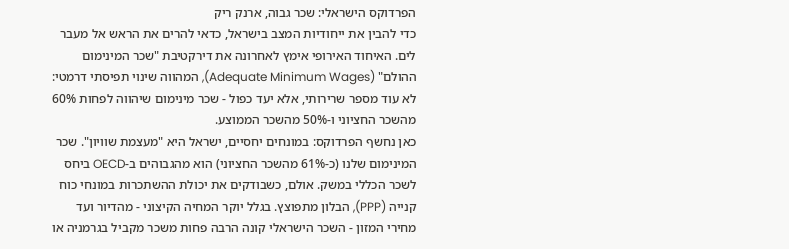הפרדוקס הישראלי: שכר גבוה, ארנק ריק
כדי להבין את ייחודיות המצב בישראל, כדאי להרים את הראש אל מעבר לים. האיחוד האירופי אימץ לאחרונה את דירקטיבת "שכר המינימום ההולם" (Adequate Minimum Wages), המהווה שינוי תפיסתי דרמטי: לא עוד מספר שרירותי, אלא יעד כפול - שכר מינימום שיהווה לפחות 60% מהשכר החציוני ו-50% מהשכר הממוצע.
כאן נחשף הפרדוקס: במונחים יחסיים, ישראל היא "מעצמת שוויון". שכר המינימום שלנו (כ-61% מהשכר החציוני) הוא מהגבוהים ב-OECD ביחס לשכר הכללי במשק. אולם, כשבודקים את יכולת ההשתכרות במונחי כוח קנייה (PPP), הבלון מתפוצץ. בגלל יוקר המחיה הקיצוני - מהדיור ועד מחירי המזון - השכר הישראלי קונה הרבה פחות משכר מקביל בגרמניה או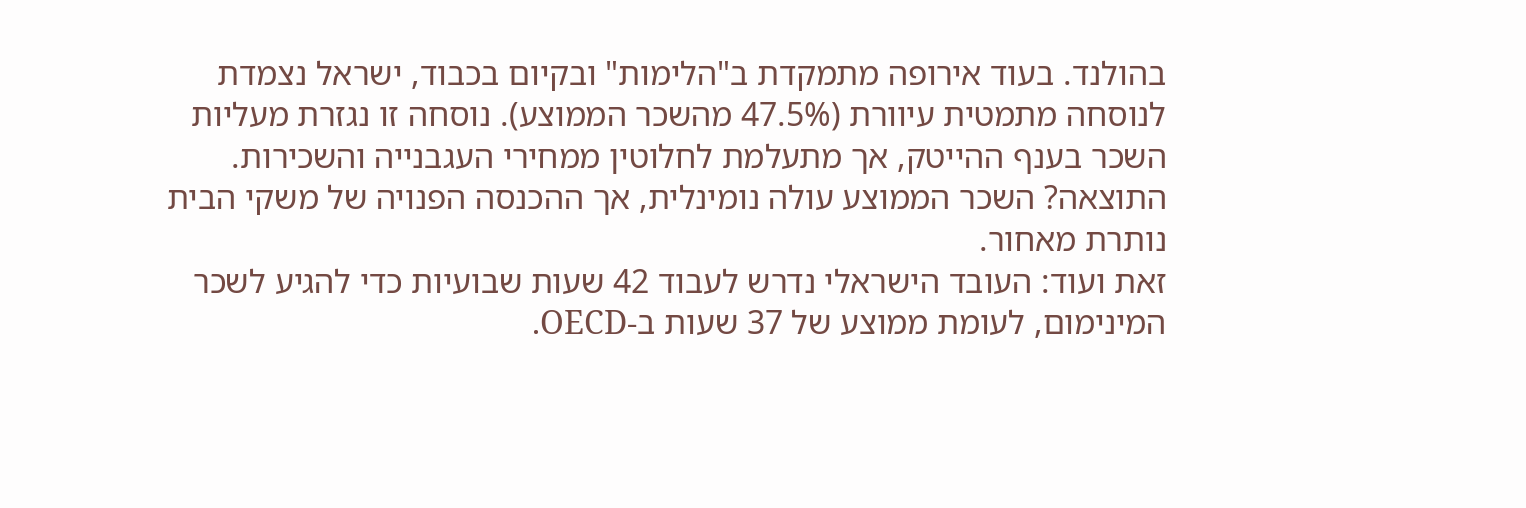בהולנד. בעוד אירופה מתמקדת ב"הלימות" ובקיום בכבוד, ישראל נצמדת לנוסחה מתמטית עיוורת (47.5% מהשכר הממוצע). נוסחה זו נגזרת מעליות השכר בענף ההייטק, אך מתעלמת לחלוטין ממחירי העגבנייה והשכירות. התוצאה? השכר הממוצע עולה נומינלית, אך ההכנסה הפנויה של משקי הבית נותרת מאחור.
זאת ועוד: העובד הישראלי נדרש לעבוד 42 שעות שבועיות כדי להגיע לשכר המינימום, לעומת ממוצע של 37 שעות ב-OECD.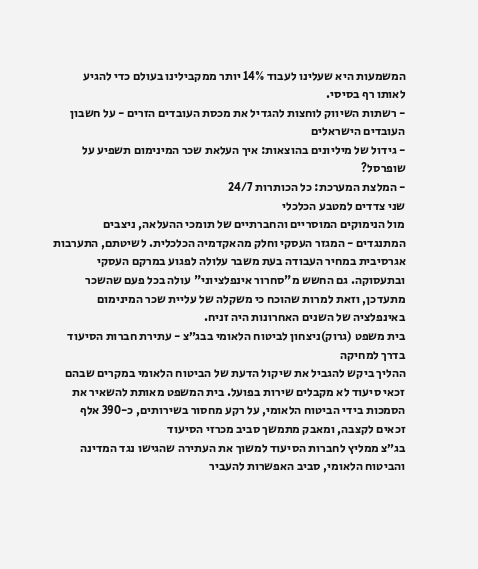המשמעות היא שעלינו לעבוד 14% יותר ממקבילינו בעולם כדי להגיע לאותו רף בסיסי.
- רשתות השיווק לוחצות להגדיל את מכסת העובדים הזרים - על חשבון העובדים הישראלים
- גידול של מיליונים בהוצאות: איך העלאת שכר המינימום תשפיע על שופרסל?
- המלצת המערכת: כל הכותרות 24/7
שני צדדים למטבע הכלכלי
מול הנימוקים המוסריים והחברתיים של תומכי ההעלאה, ניצבים המתנגדים - המגזר העסקי וחלק מהאקדמיה הכלכלית. לשיטתם, התערבות אגרסיבית במחיר העבודה בעת משבר עלולה לפגוע במרקם העסקי ובתעסוקה. גם החשש מ"סחרור אינפלציוני" עולה בכל פעם שהשכר מתעדכן, וזאת למרות שהוכח כי משקלה של עליית שכר המינימום באינפלציה של השנים האחרונות היה זניח.
בית משפט (גרוק)ניצחון לביטוח הלאומי בבג״צ - עתירת חברות הסיעוד בדרך למחיקה
ההליך ביקש להגביל את שיקול הדעת של הביטוח הלאומי במקרים שבהם זכאי סיעוד לא מקבלים שירות בפועל. בית המשפט מאותת להשאיר את הסמכות בידי הביטוח הלאומי, על רקע מחסור בשירותים, כ-390 אלף זכאים לקצבה, ומאבק מתמשך סביב מכרזי הסיעוד
בג״צ ממליץ לחברות הסיעוד למשוך את העתירה שהגישו נגד המדינה והביטוח הלאומי, סביב האפשרות להעביר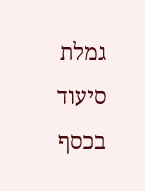גמלת סיעוד בכסף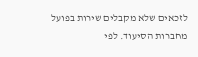לזכאים שלא מקבלים שירות בפועל מחברות הסיעוד. לפי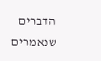הדברים שנאמרים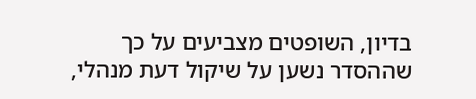בדיון, השופטים מצביעים על כך שההסדר נשען על שיקול דעת מנהלי,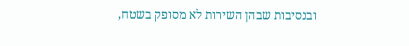ובנסיבות שבהן השירות לא מסופק בשטח,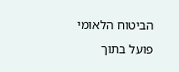הביטוח הלאומי פועל בתוך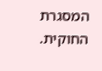המסגרת החוקית.